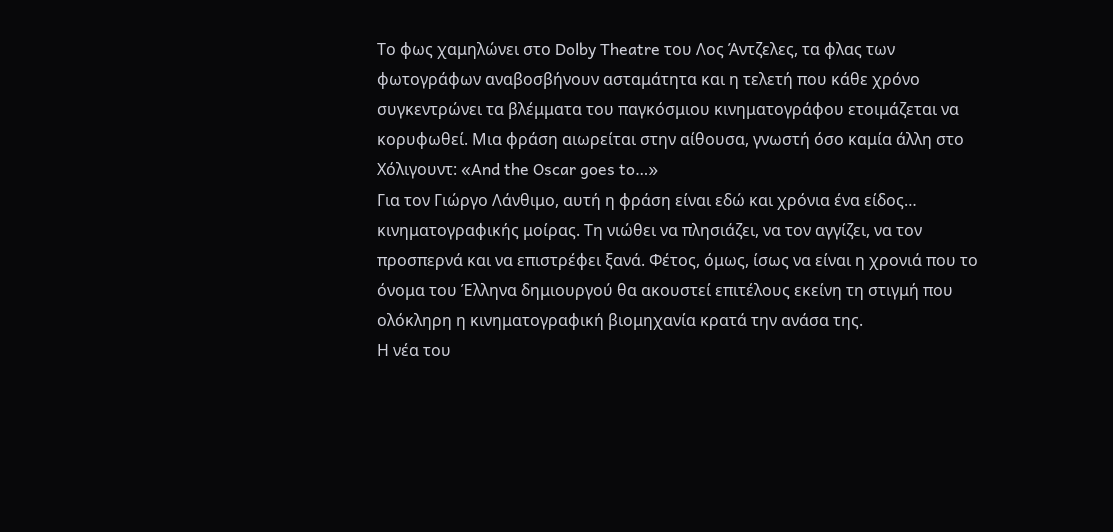Το φως χαμηλώνει στο Dolby Theatre του Λος Άντζελες, τα φλας των φωτογράφων αναβοσβήνουν ασταμάτητα και η τελετή που κάθε χρόνο συγκεντρώνει τα βλέμματα του παγκόσμιου κινηματογράφου ετοιμάζεται να κορυφωθεί. Μια φράση αιωρείται στην αίθουσα, γνωστή όσο καμία άλλη στο Χόλιγουντ: «And the Oscar goes to…»
Για τον Γιώργο Λάνθιμο, αυτή η φράση είναι εδώ και χρόνια ένα είδος… κινηματογραφικής μοίρας. Τη νιώθει να πλησιάζει, να τον αγγίζει, να τον προσπερνά και να επιστρέφει ξανά. Φέτος, όμως, ίσως να είναι η χρονιά που το όνομα του Έλληνα δημιουργού θα ακουστεί επιτέλους εκείνη τη στιγμή που ολόκληρη η κινηματογραφική βιομηχανία κρατά την ανάσα της.
Η νέα του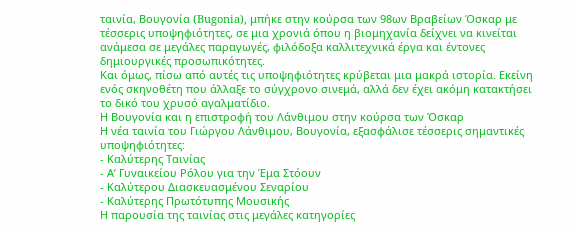ταινία, Βουγονία (Bugonia), μπήκε στην κούρσα των 98ων Βραβείων Όσκαρ με τέσσερις υποψηφιότητες, σε μια χρονιά όπου η βιομηχανία δείχνει να κινείται ανάμεσα σε μεγάλες παραγωγές, φιλόδοξα καλλιτεχνικά έργα και έντονες δημιουργικές προσωπικότητες.
Και όμως, πίσω από αυτές τις υποψηφιότητες κρύβεται μια μακρά ιστορία. Εκείνη ενός σκηνοθέτη που άλλαξε το σύγχρονο σινεμά, αλλά δεν έχει ακόμη κατακτήσει το δικό του χρυσό αγαλματίδιο.
Η Βουγονία και η επιστροφή του Λάνθιμου στην κούρσα των Όσκαρ
Η νέα ταινία του Γιώργου Λάνθιμου, Βουγονία, εξασφάλισε τέσσερις σημαντικές υποψηφιότητες:
- Καλύτερης Ταινίας
- Α’ Γυναικείου Ρόλου για την Έμα Στόουν
- Καλύτερου Διασκευασμένου Σεναρίου
- Καλύτερης Πρωτότυπης Μουσικής
Η παρουσία της ταινίας στις μεγάλες κατηγορίες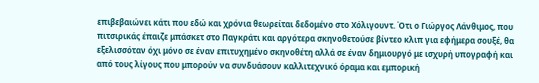επιβεβαιώνει κάτι που εδώ και χρόνια θεωρείται δεδομένο στο Χόλιγουντ. Ότι ο Γιώργος Λάνθιμος, που πιτσιρικάς έπαιζε μπάσκετ στο Παγκράτι και αργότερα σκηνοθετούσε βίντεο κλιπ για εφήμερα σουξέ, θα εξελισσόταν όχι μόνο σε έναν επιτυχημένο σκηνοθέτη αλλά σε έναν δημιουργό με ισχυρή υπογραφή και από τους λίγους που μπορούν να συνδυάσουν καλλιτεχνικό όραμα και εμπορική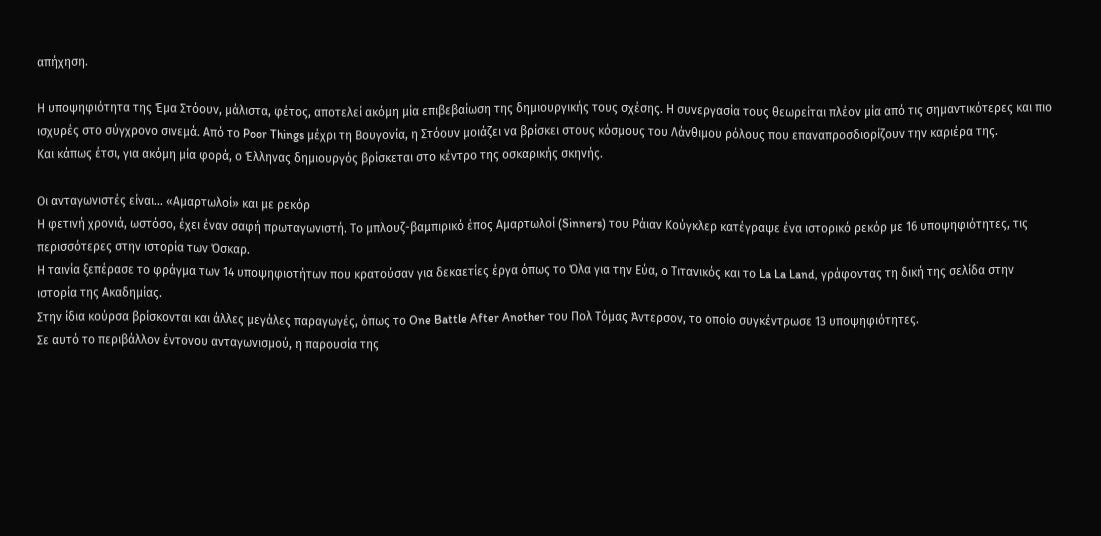απήχηση.

Η υποψηφιότητα της Έμα Στόουν, μάλιστα, φέτος, αποτελεί ακόμη μία επιβεβαίωση της δημιουργικής τους σχέσης. Η συνεργασία τους θεωρείται πλέον μία από τις σημαντικότερες και πιο ισχυρές στο σύγχρονο σινεμά. Από το Poor Things μέχρι τη Βουγονία, η Στόουν μοιάζει να βρίσκει στους κόσμους του Λάνθιμου ρόλους που επαναπροσδιορίζουν την καριέρα της.
Και κάπως έτσι, για ακόμη μία φορά, ο Έλληνας δημιουργός βρίσκεται στο κέντρο της οσκαρικής σκηνής.

Οι ανταγωνιστές είναι… «Αμαρτωλοί» και με ρεκόρ
Η φετινή χρονιά, ωστόσο, έχει έναν σαφή πρωταγωνιστή. Το μπλουζ-βαμπιρικό έπος Αμαρτωλοί (Sinners) του Ράιαν Κούγκλερ κατέγραψε ένα ιστορικό ρεκόρ με 16 υποψηφιότητες, τις περισσότερες στην ιστορία των Όσκαρ.
Η ταινία ξεπέρασε το φράγμα των 14 υποψηφιοτήτων που κρατούσαν για δεκαετίες έργα όπως το Όλα για την Εύα, ο Τιτανικός και το La La Land, γράφοντας τη δική της σελίδα στην ιστορία της Ακαδημίας.
Στην ίδια κούρσα βρίσκονται και άλλες μεγάλες παραγωγές, όπως το One Battle After Another του Πολ Τόμας Άντερσον, το οποίο συγκέντρωσε 13 υποψηφιότητες.
Σε αυτό το περιβάλλον έντονου ανταγωνισμού, η παρουσία της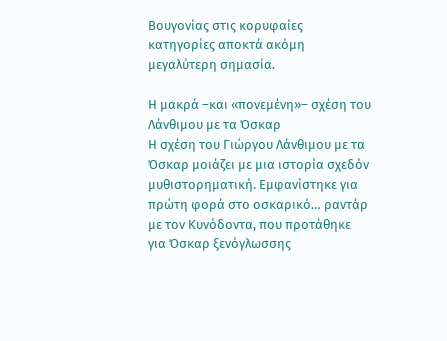Βουγονίας στις κορυφαίες κατηγορίες αποκτά ακόμη μεγαλύτερη σημασία.

Η μακρά –και «πονεμένη»– σχέση του Λάνθιμου με τα Όσκαρ
Η σχέση του Γιώργου Λάνθιμου με τα Όσκαρ μοιάζει με μια ιστορία σχεδόν μυθιστορηματική. Εμφανίστηκε για πρώτη φορά στο οσκαρικό… ραντάρ με τον Κυνόδοντα, που προτάθηκε για Όσκαρ ξενόγλωσσης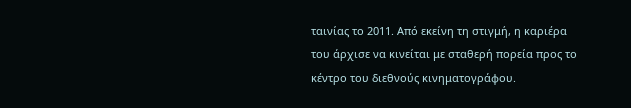ταινίας το 2011. Από εκείνη τη στιγμή, η καριέρα του άρχισε να κινείται με σταθερή πορεία προς το κέντρο του διεθνούς κινηματογράφου.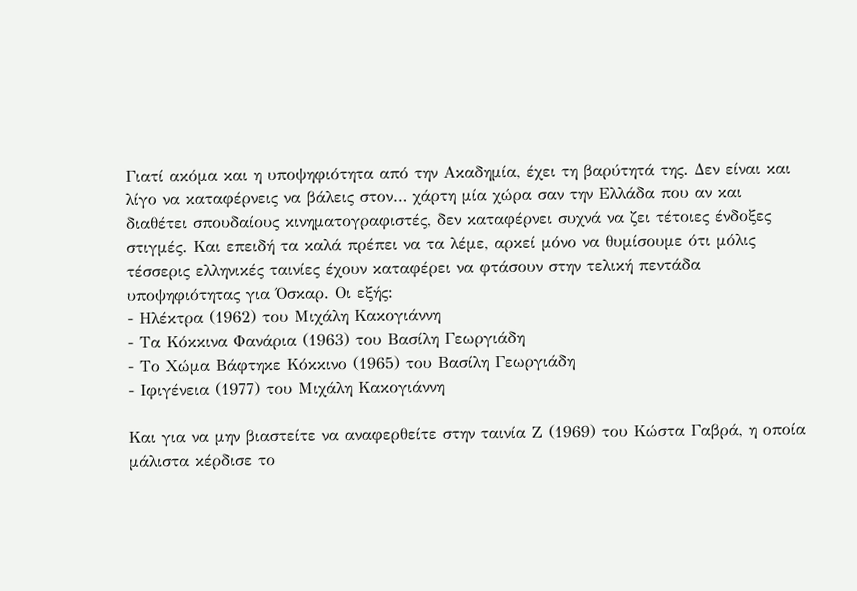Γιατί ακόμα και η υποψηφιότητα από την Ακαδημία, έχει τη βαρύτητά της. Δεν είναι και λίγο να καταφέρνεις να βάλεις στον… χάρτη μία χώρα σαν την Ελλάδα που αν και διαθέτει σπουδαίους κινηματογραφιστές, δεν καταφέρνει συχνά να ζει τέτοιες ένδοξες στιγμές. Και επειδή τα καλά πρέπει να τα λέμε, αρκεί μόνο να θυμίσουμε ότι μόλις τέσσερις ελληνικές ταινίες έχουν καταφέρει να φτάσουν στην τελική πεντάδα υποψηφιότητας για Όσκαρ. Οι εξής:
- Ηλέκτρα (1962) του Μιχάλη Κακογιάννη
- Τα Κόκκινα Φανάρια (1963) του Βασίλη Γεωργιάδη
- Το Χώμα Βάφτηκε Κόκκινο (1965) του Βασίλη Γεωργιάδη
- Ιφιγένεια (1977) του Μιχάλη Κακογιάννη

Και για να μην βιαστείτε να αναφερθείτε στην ταινία Ζ (1969) του Κώστα Γαβρά, η οποία μάλιστα κέρδισε το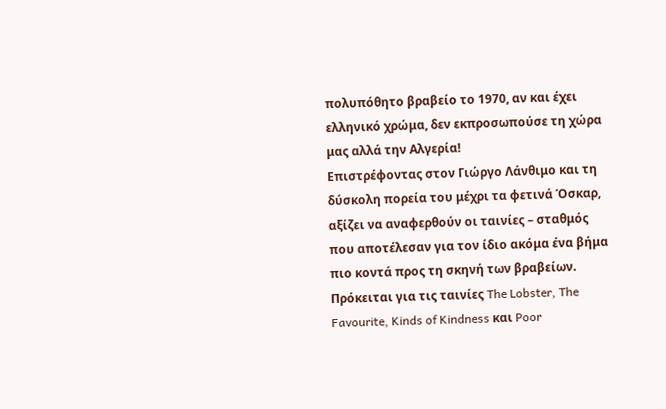πολυπόθητο βραβείο το 1970, αν και έχει ελληνικό χρώμα, δεν εκπροσωπούσε τη χώρα μας αλλά την Αλγερία!
Επιστρέφοντας στον Γιώργο Λάνθιμο και τη δύσκολη πορεία του μέχρι τα φετινά Όσκαρ, αξίζει να αναφερθούν οι ταινίες – σταθμός που αποτέλεσαν για τον ίδιο ακόμα ένα βήμα πιο κοντά προς τη σκηνή των βραβείων. Πρόκειται για τις ταινίες The Lobster, The Favourite, Kinds of Kindness και Poor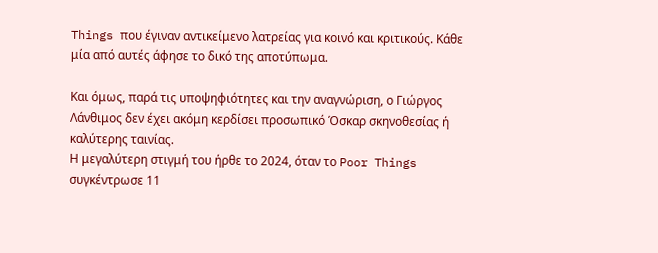Things που έγιναν αντικείμενο λατρείας για κοινό και κριτικούς. Κάθε μία από αυτές άφησε το δικό της αποτύπωμα.

Και όμως, παρά τις υποψηφιότητες και την αναγνώριση, ο Γιώργος Λάνθιμος δεν έχει ακόμη κερδίσει προσωπικό Όσκαρ σκηνοθεσίας ή καλύτερης ταινίας.
Η μεγαλύτερη στιγμή του ήρθε το 2024, όταν το Poor Things συγκέντρωσε 11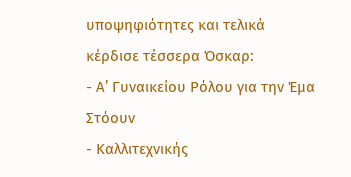υποψηφιότητες και τελικά κέρδισε τέσσερα Όσκαρ:
- Α’ Γυναικείου Ρόλου για την Έμα Στόουν
- Καλλιτεχνικής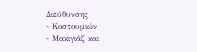Διεύθυνσης
- Κοστουμιών
- Μακιγιάζ και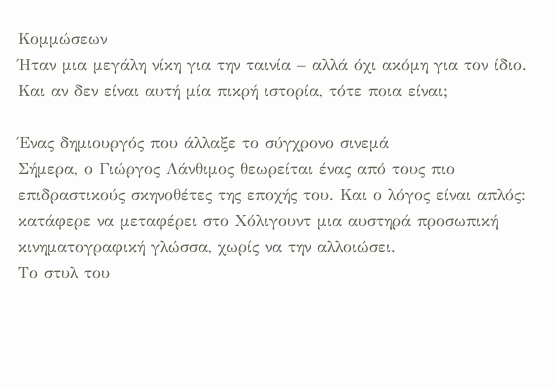Κομμώσεων
Ήταν μια μεγάλη νίκη για την ταινία – αλλά όχι ακόμη για τον ίδιο. Και αν δεν είναι αυτή μία πικρή ιστορία, τότε ποια είναι;

Ένας δημιουργός που άλλαξε το σύγχρονο σινεμά
Σήμερα, ο Γιώργος Λάνθιμος θεωρείται ένας από τους πιο επιδραστικούς σκηνοθέτες της εποχής του. Και ο λόγος είναι απλός: κατάφερε να μεταφέρει στο Χόλιγουντ μια αυστηρά προσωπική κινηματογραφική γλώσσα, χωρίς να την αλλοιώσει.
Το στυλ του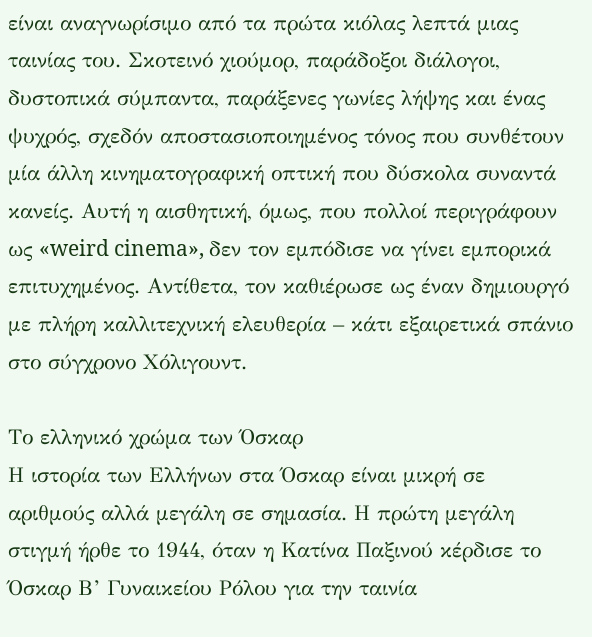είναι αναγνωρίσιμο από τα πρώτα κιόλας λεπτά μιας ταινίας του. Σκοτεινό χιούμορ, παράδοξοι διάλογοι, δυστοπικά σύμπαντα, παράξενες γωνίες λήψης και ένας ψυχρός, σχεδόν αποστασιοποιημένος τόνος που συνθέτουν μία άλλη κινηματογραφική οπτική που δύσκολα συναντά κανείς. Αυτή η αισθητική, όμως, που πολλοί περιγράφουν ως «weird cinema», δεν τον εμπόδισε να γίνει εμπορικά επιτυχημένος. Αντίθετα, τον καθιέρωσε ως έναν δημιουργό με πλήρη καλλιτεχνική ελευθερία – κάτι εξαιρετικά σπάνιο στο σύγχρονο Χόλιγουντ.

Το ελληνικό χρώμα των Όσκαρ
Η ιστορία των Ελλήνων στα Όσκαρ είναι μικρή σε αριθμούς αλλά μεγάλη σε σημασία. Η πρώτη μεγάλη στιγμή ήρθε το 1944, όταν η Κατίνα Παξινού κέρδισε το Όσκαρ Β’ Γυναικείου Ρόλου για την ταινία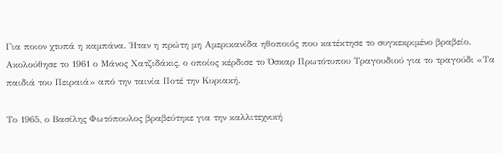Για ποιον χτυπά η καμπάνα. Ήταν η πρώτη μη Αμερικανίδα ηθοποιός που κατέκτησε το συγκεκριμένο βραβείο.
Ακολούθησε το 1961 ο Μάνος Χατζιδάκις, ο οποίος κέρδισε το Όσκαρ Πρωτότυπου Τραγουδιού για το τραγούδι «Τα παιδιά του Πειραιά» από την ταινία Ποτέ την Κυριακή.

Το 1965, ο Βασίλης Φωτόπουλος βραβεύτηκε για την καλλιτεχνική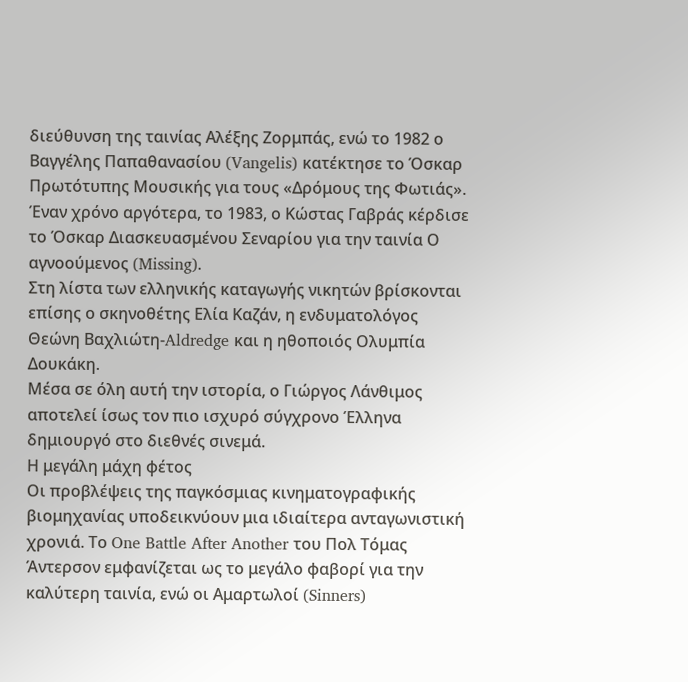διεύθυνση της ταινίας Αλέξης Ζορμπάς, ενώ το 1982 ο Βαγγέλης Παπαθανασίου (Vangelis) κατέκτησε το Όσκαρ Πρωτότυπης Μουσικής για τους «Δρόμους της Φωτιάς».
Έναν χρόνο αργότερα, το 1983, ο Κώστας Γαβράς κέρδισε το Όσκαρ Διασκευασμένου Σεναρίου για την ταινία Ο αγνοούμενος (Missing).
Στη λίστα των ελληνικής καταγωγής νικητών βρίσκονται επίσης ο σκηνοθέτης Ελία Καζάν, η ενδυματολόγος Θεώνη Βαχλιώτη-Aldredge και η ηθοποιός Ολυμπία Δουκάκη.
Μέσα σε όλη αυτή την ιστορία, ο Γιώργος Λάνθιμος αποτελεί ίσως τον πιο ισχυρό σύγχρονο Έλληνα δημιουργό στο διεθνές σινεμά.
Η μεγάλη μάχη φέτος
Οι προβλέψεις της παγκόσμιας κινηματογραφικής βιομηχανίας υποδεικνύουν μια ιδιαίτερα ανταγωνιστική χρονιά. Το One Battle After Another του Πολ Τόμας Άντερσον εμφανίζεται ως το μεγάλο φαβορί για την καλύτερη ταινία, ενώ οι Αμαρτωλοί (Sinners)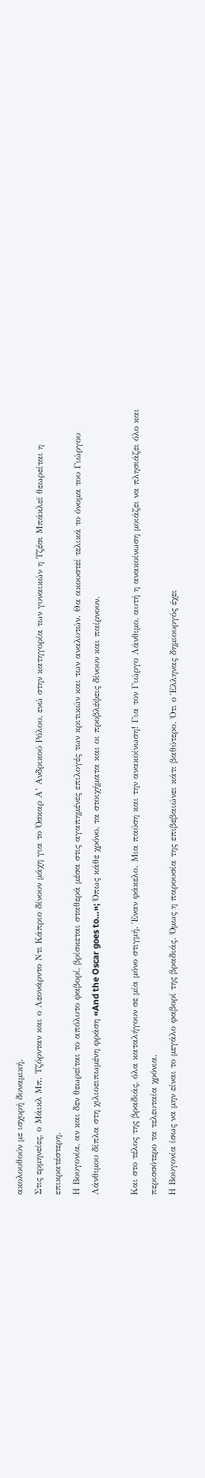ακολουθούν με ισχυρή δυναμική.
Στις ερμηνείες, ο Μάικλ Μπ. Τζόρνταν και ο Λεονάρντο Ντι Κάπριο δίνουν μάχη για το Όσκαρ Α’ Ανδρικού Ρόλου, ενώ στην κατηγορία των γυναικών η Τζέσι Μπάκλεϊ θεωρείται η επικρατέστερη.
Η Βουγονία, αν και δεν θεωρείται το απόλυτο φαβορί, βρίσκεται σταθερά μέσα στις αγαπημένες επιλογές των κριτικών και των αναλυτών. Θα ακουστεί τελικά το όνομα του Γιώργου Λάνθιμου δίπλα στη χιλιοειπωμένη φράση «And the Oscar goes to…»; Όπως κάθε χρόνο, τα στοιχήματα και οι προβλέψεις δίνουν και παίρνουν.

Και στο τέλος της βραδιάς, όλα καταλήγουν σε μία μόνο στιγμή. Έναν φάκελο. Μια παύση και την ανακοίνωση! Για τον Γιώργο Λάνθιμο, αυτή η ανακοίνωση μοιάζει να πλησιάζει όλο και περισσότερο τα τελευταία χρόνια.
Η Βουγονία ίσως να μην είναι το μεγάλο φαβορί της βραδιάς. Όμως η παρουσία της επιβεβαιώνει κάτι βαθύτερο. Ότι ο Έλληνας δημιουργός έχει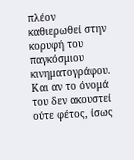πλέον καθιερωθεί στην κορυφή του παγκόσμιου κινηματογράφου. Και αν το όνομά του δεν ακουστεί ούτε φέτος, ίσως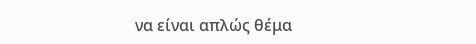να είναι απλώς θέμα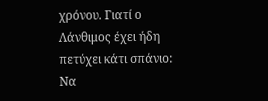χρόνου. Γιατί ο Λάνθιμος έχει ήδη πετύχει κάτι σπάνιο: Να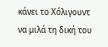κάνει το Χόλιγουντ να μιλά τη δική του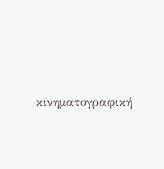κινηματογραφική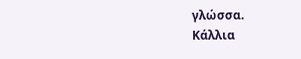γλώσσα.
Κάλλια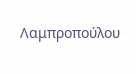Λαμπροπούλου